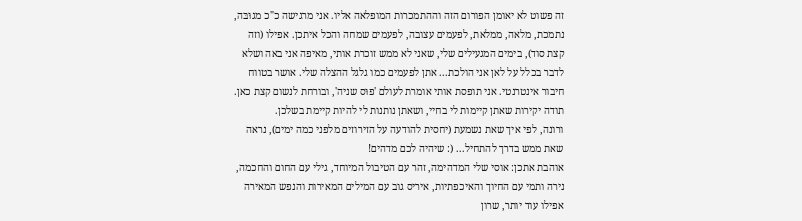זה פשוט לא יאומן הפורום הזה וההתמכרות המופלאה אליו. אני מרגישה כ"כ מגוּבּה, נתמכת, מלאה, ממלאת, לפעמים עצובה, לפעמים שמחה והכל איתכן. אפילו (וזה קצת סוד), בימים המגעילים שלי, שאני לא ממש זוכרת אותי, מאיפה אני באה ושלא לדבר בכלל על לאן אני הולכת... אתן לפעמים כמו גלגל ההצלה שלי. אושר בטווח חיבור אינטרנטי. אני תופסת אותי אומרת לעולם 'פוּס שניה', ובורחת לנשום קצת כאן. תודה יקירות שאתן קיימות לי בחיי, ושאתן נותנות לי להיות קיימת בשלכן.
ורונה, לפי איך שאת נשמעת (יחסית להודעה על הזירוזים מלפני כמה ימים), נראה שאת ממש בדרך להתחיל... (: שיהיה לכם מדהים!
אוהבת אתכן: אוסי שלי המדהימה, זהר עם הטיבול המיוחד, גילי עם החום והחכמה, נירה ותמי עם החיוך והאיכפתיות, איריס גוב עם המילים המאירות והנפש המאירה אפילו עוד יותר, שרון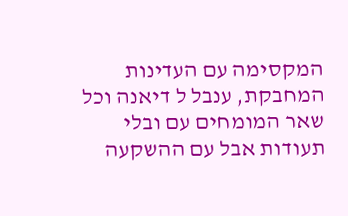המקסימה עם העדינות המחבקת, ענבל ל דיאנה וכל שאר המומחים עם ובלי תעודות אבל עם ההשקעה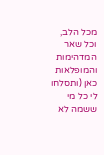מכל הלב, וכל שאר המדהימות והמופלאות כאן (ותסלחו לי כל מי ששמה לא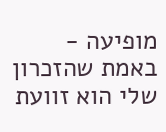מופיעה - באמת שהזכרון שלי הוא זוועת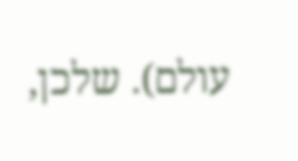עולם). שלכן,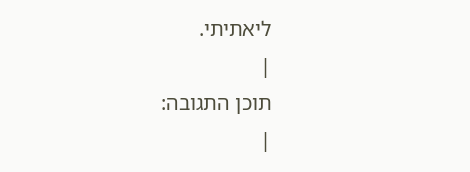ליאתיתי.
|
תוכן התגובה:
|